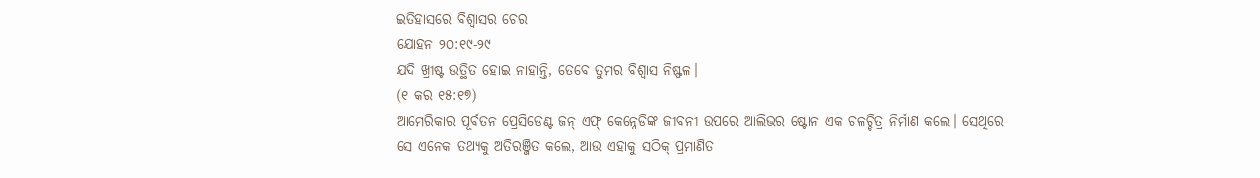ଇତିହାସରେ ବିଶ୍ଵାସର ଚେର
ଯୋହନ ୨୦:୧୯-୨୯
ଯଦି ଖ୍ରୀଷ୍ଟ ଉତ୍ଥିତ ହୋଇ ନାହାନ୍ତି, ତେବେ ତୁମର ବିଶ୍ଵାସ ନିଷ୍ଫଳ।
(୧ କର ୧୫:୧୭)
ଆମେରିକାର ପୂର୍ବତନ ପ୍ରେସିଡେଣ୍ଟ ଜନ୍ ଏଫ୍ କେନ୍ନେଡିଙ୍କ ଜୀବନୀ ଉପରେ ଆଲିଭର ଷ୍ଟୋନ ଏକ ଚଳଚ୍ଚିତ୍ର ନିର୍ମାଣ କଲେ। ସେଥିରେ ସେ ଏନେକ ତଥ୍ୟକୁ ଅତିରଞ୍ଜିତ କଲେ, ଆଉ ଏହାକୁ ସଠିକ୍ ପ୍ରମାଣିତ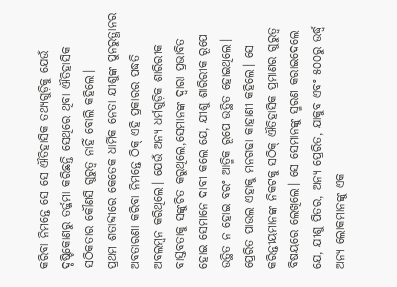କରିବା ନିମନ୍ତେ ସେ ସେ ଐତିହାସିକ ତଥ୍ୟଗୁଡ଼ିକୁ ଯେଉଁ ଦୃଷ୍ଟିକୋଣରୁ ତର୍ଜ୍ଜମା କରିଛନ୍ତି ସେଥିରେ ଥିବା ଐତିହାସିକ ସଠିକତାର କୌଣସି ଗୁରୁତ୍ଵ ନାହିଁ ବୋଲି କହିଲେ।
ପ୍ରଥମ ଶତାବ୍ଦୀରେ କେତେକ ଧାର୍ମିକ ନେତା ଯୀଶୁଙ୍କ ପୁନରୁତ୍ଥାନର ଅବତାରଣା କରିବା ନିମନ୍ତେ ଠିକ୍ ଏହି ପ୍ରକାରର ପଦ୍ଧତି ଅବଲମ୍ବନ କରିଥିଲେ। ଯେଉଁ ଅନ୍ୟ ଧର୍ମଗୁଡ଼ିକ ଶାରିରୀକ ବାସ୍ତବତାକୁ ସଙ୍କୁଚିତ କରୁଥିଲେ,ସେମାନଙ୍କ ଦ୍ବାରା ପ୍ରଭାବିତ ହୋଇ ସେମାନେ ଦାବୀ କଲେ ଯେ, ଯୀଶୁ ଶାରିରୀକ ରୂପେ ଉତ୍ଥିତ ନ ହୋଇ ବରଂ ଆତ୍ମିକ ରୂପେ ଉତ୍ଥିତ ହୋଇଥିଲେ।
ପ୍ରେରିତ ପାଉଲ ଏହାକୁ ମନଗଢା କାହାଣୀ କହିଲେ। ସେ କରିନ୍ତୀୟମାନଙ୍କ ନିକଟକୁ ସଠିକ୍ ଐତିହାସିକ ପ୍ରମାଣର ଗୁରୁତ୍ବ ବିଷୟରେ ଲେଖିଲେ। ସେ ସେମାନଙ୍କୁ ସ୍ମରଣ କରାଇଦେଲେ ଯେ, ଯୀଶୁ ପିତର, ଅନ୍ୟ ପ୍ରେରିତ, ଯାକୁବ ଏବଂ ୫୦୦ରୁ ଉର୍ଦ୍ଧ୍ବ ଅନ୍ୟ ଲୋକମାନଙ୍କୁ ଏକ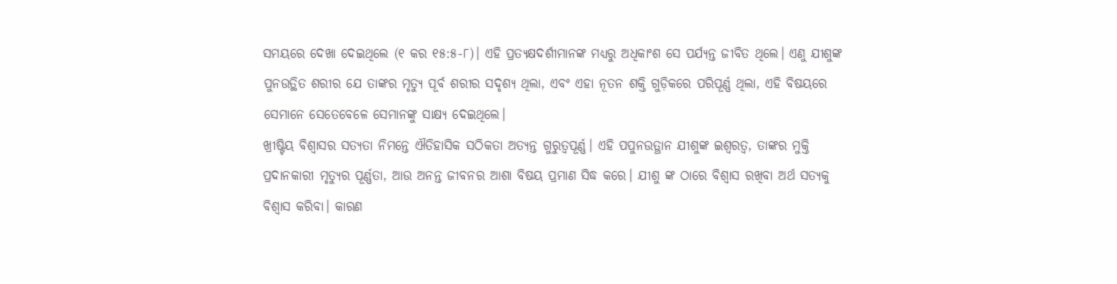ସମୟରେ ଦେଖା ଦେଇଥିଲେ (୧ କର ୧୫:୫-୮)। ଏହି ପ୍ରତ୍ୟକ୍ଷଦର୍ଶୀମାନଙ୍କ ମଧ୍ୟରୁ ଅଧିକାଂଶ ସେ ପର୍ଯ୍ୟନ୍ତ ଜୀବିତ ଥିଲେ। ଏଣୁ ଯୀଶୁଙ୍କ ପୁନଉତ୍ଥିତ ଶରୀର ଯେ ତାଙ୍କର ମୃତ୍ୟୁ ପୂର୍ବ ଶରୀର ସଦୃଶ୍ୟ ଥିଲା, ଏବଂ ଏହା ନୂତନ ଶକ୍ତି ଗୁଡ଼ିକରେ ପରିପୂର୍ଣ୍ଣ ଥିଲା, ଏହି ବିଷୟରେ ସେମାନେ ସେତେବେଳେ ସେମାନଙ୍କୁ ସାକ୍ଷ୍ୟ ଦେଇଥିଲେ।
ଖ୍ରୀଷ୍ଟିୟ ବିଶ୍ୱାସର ସତ୍ୟତା ନିମନ୍ତେ ଐତିହାସିକ ସଠିକତା ଅତ୍ୟନ୍ତ ଗୁରୁତ୍ୱପୂର୍ଣ୍ଣ। ଏହି ପପୁନଉତ୍ଥାନ ଯୀଶୁଙ୍କ ଇଶ୍ୱରତ୍ଵ, ତାଙ୍କର ମୁକ୍ତି ପ୍ରଦାନକାରୀ ମୃତ୍ୟୁର ପୂର୍ଣ୍ଣତା, ଆଉ ଅନନ୍ତ ଜୀବନର ଆଶା ବିଷୟ ପ୍ରମାଣ ସିଦ୍ଧ କରେ। ଯୀଶୁ ଙ୍କ ଠାରେ ବିଶ୍ଵାସ ରଖିବା ଅର୍ଥ ସତ୍ୟକୁ ବିଶ୍ଵାସ କରିବା। କାରଣ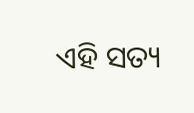ଏହି ସତ୍ୟ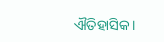ଐତିହାସିକ।